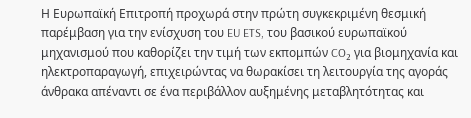Η Ευρωπαϊκή Επιτροπή προχωρά στην πρώτη συγκεκριμένη θεσμική παρέμβαση για την ενίσχυση του EU ETS, του βασικού ευρωπαϊκού μηχανισμού που καθορίζει την τιμή των εκπομπών CO₂ για βιομηχανία και ηλεκτροπαραγωγή, επιχειρώντας να θωρακίσει τη λειτουργία της αγοράς άνθρακα απέναντι σε ένα περιβάλλον αυξημένης μεταβλητότητας και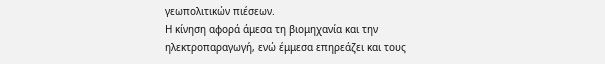γεωπολιτικών πιέσεων.
Η κίνηση αφορά άμεσα τη βιομηχανία και την ηλεκτροπαραγωγή, ενώ έμμεσα επηρεάζει και τους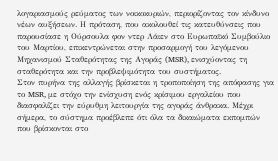λογαριασμούς ρεύματος των νοικοκυριών, περιορίζοντας τον κίνδυνο νέων αυξήσεων. Η πρόταση, που ακολουθεί τις κατευθύνσεις που παρουσίασε η Ούρσουλα φον ντερ Λάιεν στο Ευρωπαϊκό Συμβούλιο του Μαρτίου, επικεντρώνεται στην προσαρμογή του λεγόμενου Μηχανισμού Σταθερότητας της Αγοράς (MSR), ενισχύοντας τη σταθερότητα και την προβλεψιμότητα του συστήματος.
Στον πυρήνα της αλλαγής βρίσκεται η τροποποίηση της απόφασης για το MSR, με στόχο την ενίσχυση ενός κρίσιμου εργαλείου που διασφαλίζει την εύρυθμη λειτουργία της αγοράς άνθρακα. Μέχρι σήμερα, το σύστημα προέβλεπε ότι όλα τα δικαιώματα εκπομπών που βρίσκονται στο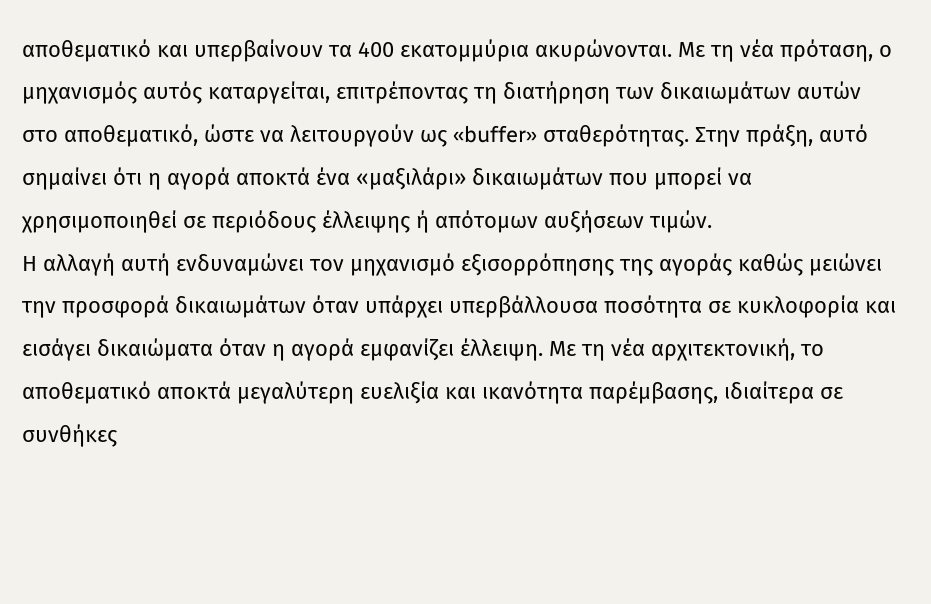αποθεματικό και υπερβαίνουν τα 400 εκατομμύρια ακυρώνονται. Με τη νέα πρόταση, ο μηχανισμός αυτός καταργείται, επιτρέποντας τη διατήρηση των δικαιωμάτων αυτών στο αποθεματικό, ώστε να λειτουργούν ως «buffer» σταθερότητας. Στην πράξη, αυτό σημαίνει ότι η αγορά αποκτά ένα «μαξιλάρι» δικαιωμάτων που μπορεί να χρησιμοποιηθεί σε περιόδους έλλειψης ή απότομων αυξήσεων τιμών.
Η αλλαγή αυτή ενδυναμώνει τον μηχανισμό εξισορρόπησης της αγοράς καθώς μειώνει την προσφορά δικαιωμάτων όταν υπάρχει υπερβάλλουσα ποσότητα σε κυκλοφορία και εισάγει δικαιώματα όταν η αγορά εμφανίζει έλλειψη. Με τη νέα αρχιτεκτονική, το αποθεματικό αποκτά μεγαλύτερη ευελιξία και ικανότητα παρέμβασης, ιδιαίτερα σε συνθήκες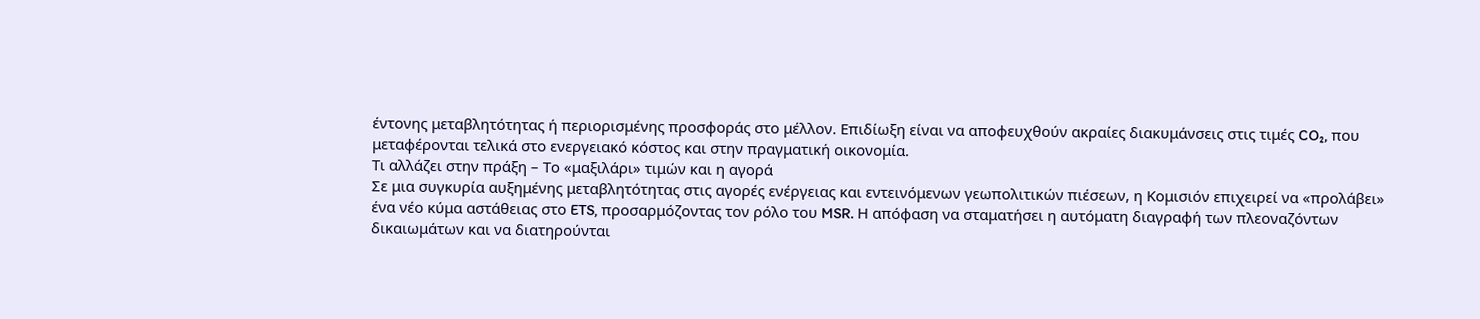έντονης μεταβλητότητας ή περιορισμένης προσφοράς στο μέλλον. Επιδίωξη είναι να αποφευχθούν ακραίες διακυμάνσεις στις τιμές CO₂, που μεταφέρονται τελικά στο ενεργειακό κόστος και στην πραγματική οικονομία.
Τι αλλάζει στην πράξη – Το «μαξιλάρι» τιμών και η αγορά
Σε μια συγκυρία αυξημένης μεταβλητότητας στις αγορές ενέργειας και εντεινόμενων γεωπολιτικών πιέσεων, η Κομισιόν επιχειρεί να «προλάβει» ένα νέο κύμα αστάθειας στο ETS, προσαρμόζοντας τον ρόλο του MSR. Η απόφαση να σταματήσει η αυτόματη διαγραφή των πλεοναζόντων δικαιωμάτων και να διατηρούνται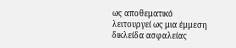ως αποθεματικό λειτουργεί ως μια έμμεση δικλείδα ασφαλείας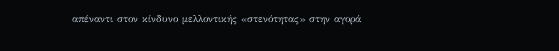απέναντι στον κίνδυνο μελλοντικής «στενότητας» στην αγορά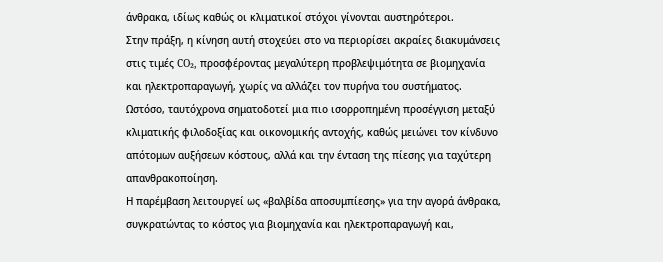άνθρακα, ιδίως καθώς οι κλιματικοί στόχοι γίνονται αυστηρότεροι.
Στην πράξη, η κίνηση αυτή στοχεύει στο να περιορίσει ακραίες διακυμάνσεις στις τιμές CO₂, προσφέροντας μεγαλύτερη προβλεψιμότητα σε βιομηχανία και ηλεκτροπαραγωγή, χωρίς να αλλάζει τον πυρήνα του συστήματος. Ωστόσο, ταυτόχρονα σηματοδοτεί μια πιο ισορροπημένη προσέγγιση μεταξύ κλιματικής φιλοδοξίας και οικονομικής αντοχής, καθώς μειώνει τον κίνδυνο απότομων αυξήσεων κόστους, αλλά και την ένταση της πίεσης για ταχύτερη απανθρακοποίηση.
Η παρέμβαση λειτουργεί ως «βαλβίδα αποσυμπίεσης» για την αγορά άνθρακα, συγκρατώντας το κόστος για βιομηχανία και ηλεκτροπαραγωγή και,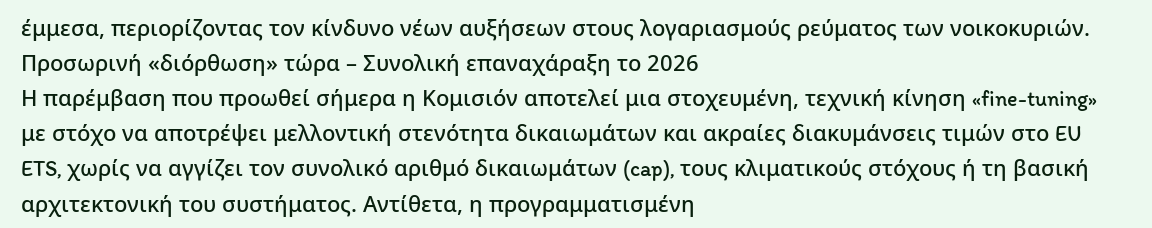έμμεσα, περιορίζοντας τον κίνδυνο νέων αυξήσεων στους λογαριασμούς ρεύματος των νοικοκυριών.
Προσωρινή «διόρθωση» τώρα – Συνολική επαναχάραξη το 2026
Η παρέμβαση που προωθεί σήμερα η Κομισιόν αποτελεί μια στοχευμένη, τεχνική κίνηση «fine-tuning» με στόχο να αποτρέψει μελλοντική στενότητα δικαιωμάτων και ακραίες διακυμάνσεις τιμών στο EU ETS, χωρίς να αγγίζει τον συνολικό αριθμό δικαιωμάτων (cap), τους κλιματικούς στόχους ή τη βασική αρχιτεκτονική του συστήματος. Αντίθετα, η προγραμματισμένη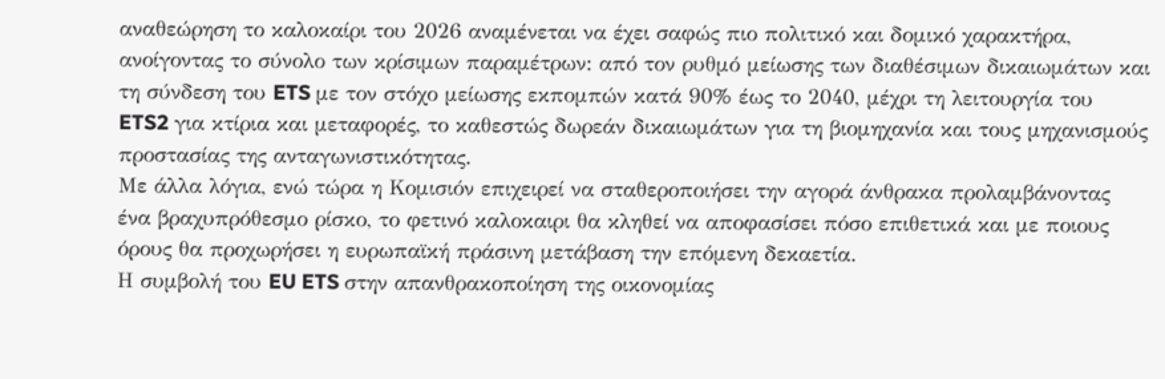αναθεώρηση το καλοκαίρι του 2026 αναμένεται να έχει σαφώς πιο πολιτικό και δομικό χαρακτήρα, ανοίγοντας το σύνολο των κρίσιμων παραμέτρων: από τον ρυθμό μείωσης των διαθέσιμων δικαιωμάτων και τη σύνδεση του ETS με τον στόχο μείωσης εκπομπών κατά 90% έως το 2040, μέχρι τη λειτουργία του ETS2 για κτίρια και μεταφορές, το καθεστώς δωρεάν δικαιωμάτων για τη βιομηχανία και τους μηχανισμούς προστασίας της ανταγωνιστικότητας.
Με άλλα λόγια, ενώ τώρα η Κομισιόν επιχειρεί να σταθεροποιήσει την αγορά άνθρακα προλαμβάνοντας ένα βραχυπρόθεσμο ρίσκο, το φετινό καλοκαιρι θα κληθεί να αποφασίσει πόσο επιθετικά και με ποιους όρους θα προχωρήσει η ευρωπαϊκή πράσινη μετάβαση την επόμενη δεκαετία.
Η συμβολή του EU ETS στην απανθρακοποίηση της οικονομίας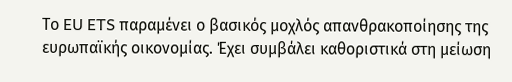Το EU ETS παραμένει ο βασικός μοχλός απανθρακοποίησης της ευρωπαϊκής οικονομίας. Έχει συμβάλει καθοριστικά στη μείωση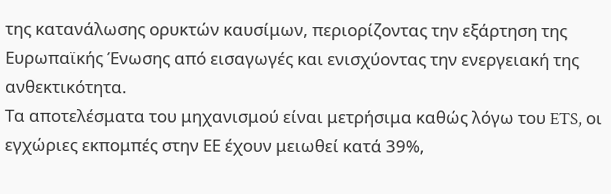της κατανάλωσης ορυκτών καυσίμων, περιορίζοντας την εξάρτηση της Ευρωπαϊκής Ένωσης από εισαγωγές και ενισχύοντας την ενεργειακή της ανθεκτικότητα.
Τα αποτελέσματα του μηχανισμού είναι μετρήσιμα καθώς λόγω του ETS, οι εγχώριες εκπομπές στην ΕΕ έχουν μειωθεί κατά 39%,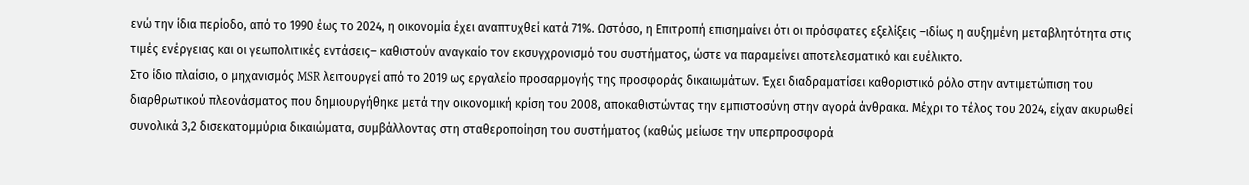ενώ την ίδια περίοδο, από το 1990 έως το 2024, η οικονομία έχει αναπτυχθεί κατά 71%. Ωστόσο, η Επιτροπή επισημαίνει ότι οι πρόσφατες εξελίξεις –ιδίως η αυξημένη μεταβλητότητα στις τιμές ενέργειας και οι γεωπολιτικές εντάσεις– καθιστούν αναγκαίο τον εκσυγχρονισμό του συστήματος, ώστε να παραμείνει αποτελεσματικό και ευέλικτο.
Στο ίδιο πλαίσιο, ο μηχανισμός MSR λειτουργεί από το 2019 ως εργαλείο προσαρμογής της προσφοράς δικαιωμάτων. Έχει διαδραματίσει καθοριστικό ρόλο στην αντιμετώπιση του διαρθρωτικού πλεονάσματος που δημιουργήθηκε μετά την οικονομική κρίση του 2008, αποκαθιστώντας την εμπιστοσύνη στην αγορά άνθρακα. Μέχρι το τέλος του 2024, είχαν ακυρωθεί συνολικά 3,2 δισεκατομμύρια δικαιώματα, συμβάλλοντας στη σταθεροποίηση του συστήματος (καθώς μείωσε την υπερπροσφορά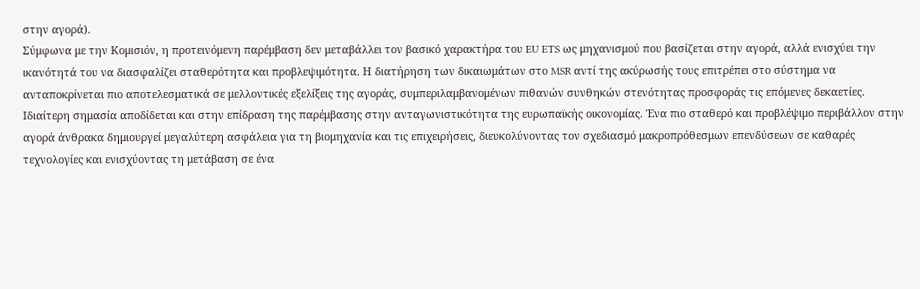στην αγορά).
Σύμφωνα με την Κομισιόν, η προτεινόμενη παρέμβαση δεν μεταβάλλει τον βασικό χαρακτήρα του EU ETS ως μηχανισμού που βασίζεται στην αγορά, αλλά ενισχύει την ικανότητά του να διασφαλίζει σταθερότητα και προβλεψιμότητα. Η διατήρηση των δικαιωμάτων στο MSR αντί της ακύρωσής τους επιτρέπει στο σύστημα να ανταποκρίνεται πιο αποτελεσματικά σε μελλοντικές εξελίξεις της αγοράς, συμπεριλαμβανομένων πιθανών συνθηκών στενότητας προσφοράς τις επόμενες δεκαετίες.
Ιδιαίτερη σημασία αποδίδεται και στην επίδραση της παρέμβασης στην ανταγωνιστικότητα της ευρωπαϊκής οικονομίας. Ένα πιο σταθερό και προβλέψιμο περιβάλλον στην αγορά άνθρακα δημιουργεί μεγαλύτερη ασφάλεια για τη βιομηχανία και τις επιχειρήσεις, διευκολύνοντας τον σχεδιασμό μακροπρόθεσμων επενδύσεων σε καθαρές τεχνολογίες και ενισχύοντας τη μετάβαση σε ένα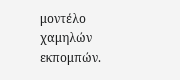μοντέλο χαμηλών εκπομπών.